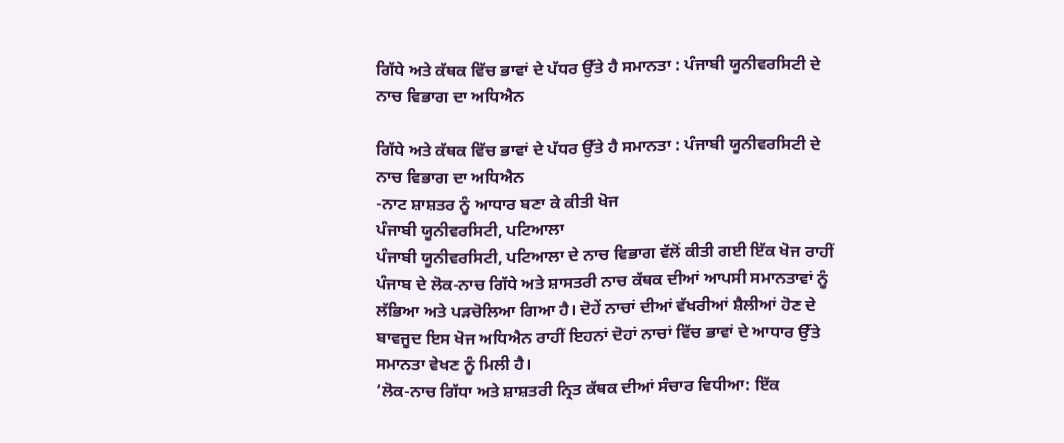ਗਿੱਧੇ ਅਤੇ ਕੱਥਕ ਵਿੱਚ ਭਾਵਾਂ ਦੇ ਪੱਧਰ ਉੱਤੇ ਹੈ ਸਮਾਨਤਾ : ਪੰਜਾਬੀ ਯੂਨੀਵਰਸਿਟੀ ਦੇ ਨਾਚ ਵਿਭਾਗ ਦਾ ਅਧਿਐਨ

ਗਿੱਧੇ ਅਤੇ ਕੱਥਕ ਵਿੱਚ ਭਾਵਾਂ ਦੇ ਪੱਧਰ ਉੱਤੇ ਹੈ ਸਮਾਨਤਾ : ਪੰਜਾਬੀ ਯੂਨੀਵਰਸਿਟੀ ਦੇ ਨਾਚ ਵਿਭਾਗ ਦਾ ਅਧਿਐਨ
-ਨਾਟ ਸ਼ਾਸ਼ਤਰ ਨੂੰ ਆਧਾਰ ਬਣਾ ਕੇ ਕੀਤੀ ਖੋਜ
ਪੰਜਾਬੀ ਯੂਨੀਵਰਸਿਟੀ, ਪਟਿਆਲਾ
ਪੰਜਾਬੀ ਯੂਨੀਵਰਸਿਟੀ, ਪਟਿਆਲਾ ਦੇ ਨਾਚ ਵਿਭਾਗ ਵੱਲੋਂ ਕੀਤੀ ਗਈ ਇੱਕ ਖੋਜ ਰਾਹੀਂ ਪੰਜਾਬ ਦੇ ਲੋਕ-ਨਾਚ ਗਿੱਧੇ ਅਤੇ ਸ਼ਾਸਤਰੀ ਨਾਚ ਕੱਥਕ ਦੀਆਂ ਆਪਸੀ ਸਮਾਨਤਾਵਾਂ ਨੂੰ ਲੱਭਿਆ ਅਤੇ ਪੜਚੋਲਿਆ ਗਿਆ ਹੈ। ਦੋਹੇਂ ਨਾਚਾਂ ਦੀਆਂ ਵੱਖਰੀਆਂ ਸ਼ੈਲੀਆਂ ਹੋਣ ਦੇ ਬਾਵਜੂਦ ਇਸ ਖੋਜ ਅਧਿਐਨ ਰਾਹੀਂ ਇਹਨਾਂ ਦੋਹਾਂ ਨਾਚਾਂ ਵਿੱਚ ਭਾਵਾਂ ਦੇ ਆਧਾਰ ਉੱਤੇ ਸਮਾਨਤਾ ਵੇਖਣ ਨੂੰ ਮਿਲੀ ਹੈ।
‘ਲੋਕ-ਨਾਚ ਗਿੱਧਾ ਅਤੇ ਸ਼ਾਸ਼ਤਰੀ ਨ੍ਰਿਤ ਕੱਥਕ ਦੀਆਂ ਸੰਚਾਰ ਵਿਧੀਆ: ਇੱਕ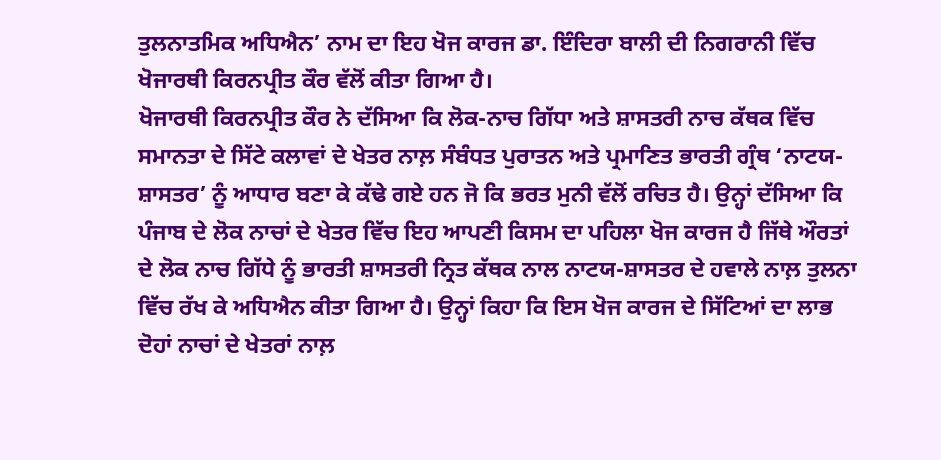ਤੁਲਨਾਤਮਿਕ ਅਧਿਐਨ’ ਨਾਮ ਦਾ ਇਹ ਖੋਜ ਕਾਰਜ ਡਾ. ਇੰਦਿਰਾ ਬਾਲੀ ਦੀ ਨਿਗਰਾਨੀ ਵਿੱਚ ਖੋਜਾਰਥੀ ਕਿਰਨਪ੍ਰੀਤ ਕੌਰ ਵੱਲੋਂ ਕੀਤਾ ਗਿਆ ਹੈ।
ਖੋਜਾਰਥੀ ਕਿਰਨਪ੍ਰੀਤ ਕੌਰ ਨੇ ਦੱਸਿਆ ਕਿ ਲੋਕ-ਨਾਚ ਗਿੱਧਾ ਅਤੇ ਸ਼ਾਸਤਰੀ ਨਾਚ ਕੱਥਕ ਵਿੱਚ ਸਮਾਨਤਾ ਦੇ ਸਿੱਟੇ ਕਲਾਵਾਂ ਦੇ ਖੇਤਰ ਨਾਲ਼ ਸੰਬੰਧਤ ਪੁਰਾਤਨ ਅਤੇ ਪ੍ਰਮਾਣਿਤ ਭਾਰਤੀ ਗ੍ਰੰਥ ‘ਨਾਟਯ-ਸ਼ਾਸਤਰ’ ਨੂੰ ਆਧਾਰ ਬਣਾ ਕੇ ਕੱਢੇ ਗਏ ਹਨ ਜੋ ਕਿ ਭਰਤ ਮੁਨੀ ਵੱਲੋਂ ਰਚਿਤ ਹੈ। ਉਨ੍ਹਾਂ ਦੱਸਿਆ ਕਿ ਪੰਜਾਬ ਦੇ ਲੋਕ ਨਾਚਾਂ ਦੇ ਖੇਤਰ ਵਿੱਚ ਇਹ ਆਪਣੀ ਕਿਸਮ ਦਾ ਪਹਿਲਾ ਖੋਜ ਕਾਰਜ ਹੈ ਜਿੱਥੇ ਔਰਤਾਂ ਦੇ ਲੋਕ ਨਾਚ ਗਿੱਧੇ ਨੂੰ ਭਾਰਤੀ ਸ਼ਾਸਤਰੀ ਨ੍ਰਿਤ ਕੱਥਕ ਨਾਲ ਨਾਟਯ-ਸ਼ਾਸਤਰ ਦੇ ਹਵਾਲੇ ਨਾਲ਼ ਤੁਲਨਾ ਵਿੱਚ ਰੱਖ ਕੇ ਅਧਿਐਨ ਕੀਤਾ ਗਿਆ ਹੈ। ਉਨ੍ਹਾਂ ਕਿਹਾ ਕਿ ਇਸ ਖੋਜ ਕਾਰਜ ਦੇ ਸਿੱਟਿਆਂ ਦਾ ਲਾਭ ਦੋਹਾਂ ਨਾਚਾਂ ਦੇ ਖੇਤਰਾਂ ਨਾਲ਼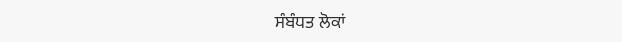ਸੰਬੰਧਤ ਲੋਕਾਂ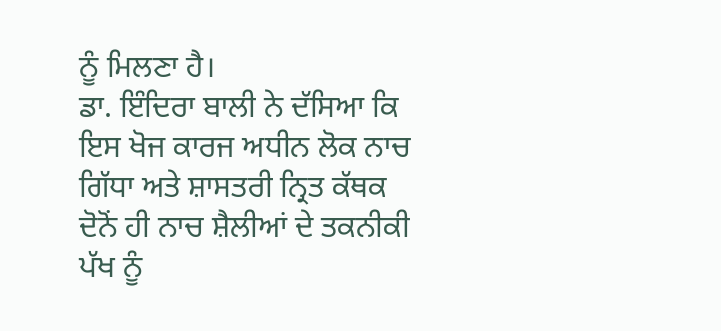ਨੂੰ ਮਿਲਣਾ ਹੈ।
ਡਾ. ਇੰਦਿਰਾ ਬਾਲੀ ਨੇ ਦੱਸਿਆ ਕਿ ਇਸ ਖੋਜ ਕਾਰਜ ਅਧੀਨ ਲੋਕ ਨਾਚ ਗਿੱਧਾ ਅਤੇ ਸ਼ਾਸਤਰੀ ਨ੍ਰਿਤ ਕੱਥਕ ਦੋਨੋਂ ਹੀ ਨਾਚ ਸ਼ੈਲੀਆਂ ਦੇ ਤਕਨੀਕੀ ਪੱਖ ਨੂੰ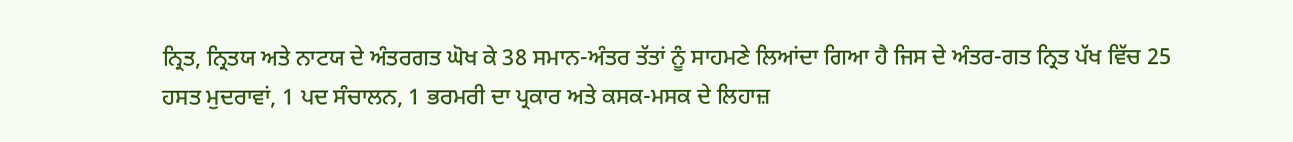ਨ੍ਰਿਤ, ਨ੍ਰਿਤਯ ਅਤੇ ਨਾਟਯ ਦੇ ਅੰਤਰਗਤ ਘੋਖ ਕੇ 38 ਸਮਾਨ-ਅੰਤਰ ਤੱਤਾਂ ਨੂੰ ਸਾਹਮਣੇ ਲਿਆਂਦਾ ਗਿਆ ਹੈ ਜਿਸ ਦੇ ਅੰਤਰ-ਗਤ ਨ੍ਰਿਤ ਪੱਖ ਵਿੱਚ 25 ਹਸਤ ਮੁਦਰਾਵਾਂ, 1 ਪਦ ਸੰਚਾਲਨ, 1 ਭਰਮਰੀ ਦਾ ਪ੍ਰਕਾਰ ਅਤੇ ਕਸਕ-ਮਸਕ ਦੇ ਲਿਹਾਜ਼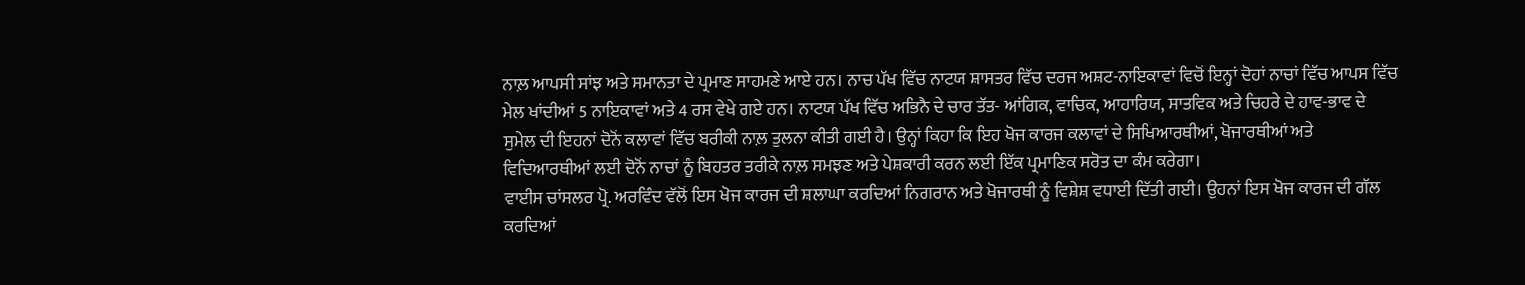ਨਾਲ਼ ਆਪਸੀ ਸਾਂਝ ਅਤੇ ਸਮਾਨਤਾ ਦੇ ਪ੍ਰਮਾਣ ਸਾਹਮਣੇ ਆਏ ਹਨ। ਨਾਚ ਪੱਖ ਵਿੱਚ ਨਾਟਯ ਸ਼ਾਸਤਰ ਵਿੱਚ ਦਰਜ ਅਸ਼ਟ-ਨਾਇਕਾਵਾਂ ਵਿਚੋਂ ਇਨ੍ਹਾਂ ਦੋਹਾਂ ਨਾਚਾਂ ਵਿੱਚ ਆਪਸ ਵਿੱਚ ਮੇਲ ਖਾਂਦੀਆਂ 5 ਨਾਇਕਾਵਾਂ ਅਤੇ 4 ਰਸ ਵੇਖੇ ਗਏ ਹਨ। ਨਾਟਯ ਪੱਖ ਵਿੱਚ ਅਭਿਨੈ ਦੇ ਚਾਰ ਤੱਤ- ਆਂਗਿਕ, ਵਾਚਿਕ, ਆਹਾਰਿਯ, ਸਾਤਵਿਕ ਅਤੇ ਚਿਹਰੇ ਦੇ ਹਾਵ-ਭਾਵ ਦੇ ਸੁਮੇਲ ਦੀ ਇਹਨਾਂ ਦੋਨੋਂ ਕਲਾਵਾਂ ਵਿੱਚ ਬਰੀਕੀ ਨਾਲ਼ ਤੁਲਨਾ ਕੀਤੀ ਗਈ ਹੈ। ਉਨ੍ਹਾਂ ਕਿਹਾ ਕਿ ਇਹ ਖੋਜ ਕਾਰਜ ਕਲਾਵਾਂ ਦੇ ਸਿਖਿਆਰਥੀਆਂ, ਖੋਜਾਰਥੀਆਂ ਅਤੇ ਵਿਦਿਆਰਥੀਆਂ ਲਈ ਦੋਨੋਂ ਨਾਚਾਂ ਨੂੰ ਬਿਹਤਰ ਤਰੀਕੇ ਨਾਲ਼ ਸਮਝਣ ਅਤੇ ਪੇਸ਼ਕਾਰੀ ਕਰਨ ਲਈ ਇੱਕ ਪ੍ਰਮਾਣਿਕ ਸਰੋਤ ਦਾ ਕੰਮ ਕਰੇਗਾ।
ਵਾਈਸ ਚਾਂਸਲਰ ਪ੍ਰੋ. ਅਰਵਿੰਦ ਵੱਲੋਂ ਇਸ ਖੋਜ ਕਾਰਜ ਦੀ ਸ਼ਲਾਘਾ ਕਰਦਿਆਂ ਨਿਗਰਾਨ ਅਤੇ ਖੋਜਾਰਥੀ ਨੂੰ ਵਿਸ਼ੇਸ਼ ਵਧਾਈ ਦਿੱਤੀ ਗਈ। ਉਹਨਾਂ ਇਸ ਖੋਜ ਕਾਰਜ ਦੀ ਗੱਲ ਕਰਦਿਆਂ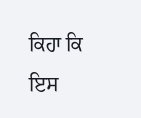ਕਿਹਾ ਕਿ ਇਸ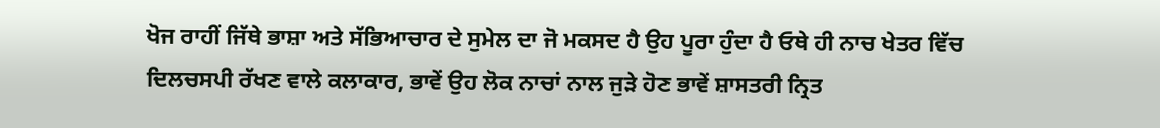ਖੋਜ ਰਾਹੀਂ ਜਿੱਥੇ ਭਾਸ਼ਾ ਅਤੇ ਸੱਭਿਆਚਾਰ ਦੇ ਸੁਮੇਲ ਦਾ ਜੋ ਮਕਸਦ ਹੈ ਉਹ ਪੂਰਾ ਹੁੰਦਾ ਹੈ ਓਥੇ ਹੀ ਨਾਚ ਖੇਤਰ ਵਿੱਚ ਦਿਲਚਸਪੀ ਰੱਖਣ ਵਾਲੇ ਕਲਾਕਾਰ, ਭਾਵੇਂ ਉਹ ਲੋਕ ਨਾਚਾਂ ਨਾਲ ਜੁੜੇ ਹੋਣ ਭਾਵੇਂ ਸ਼ਾਸਤਰੀ ਨ੍ਰਿਤ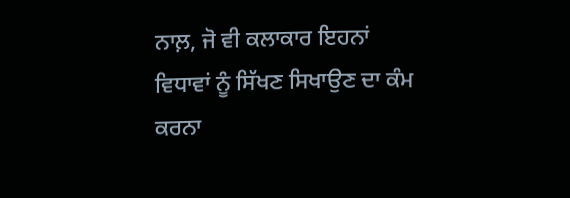ਨਾਲ਼, ਜੋ ਵੀ ਕਲਾਕਾਰ ਇਹਨਾਂ ਵਿਧਾਵਾਂ ਨੂੰ ਸਿੱਖਣ ਸਿਖਾਉਣ ਦਾ ਕੰਮ ਕਰਨਾ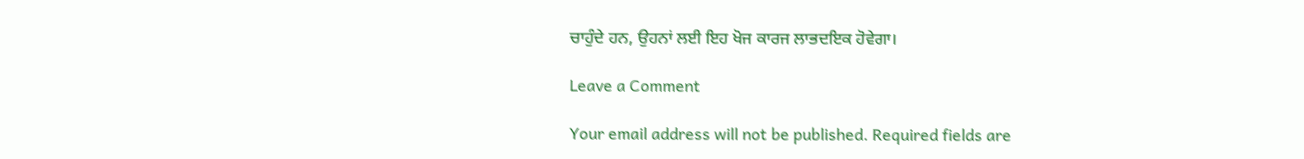ਚਾਹੁੰਦੇ ਹਨ, ਉਹਨਾਂ ਲਈ ਇਹ ਖੋਜ ਕਾਰਜ ਲਾਭਦਇਕ ਹੋਵੇਗਾ।

Leave a Comment

Your email address will not be published. Required fields are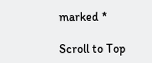marked *

Scroll to Top